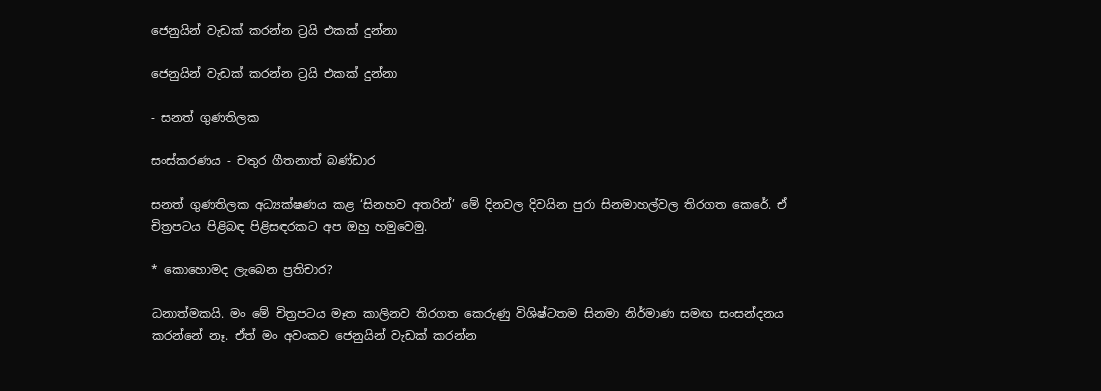ජෙනුයින් වැඩක් කරන්න ට්‍රයි එකක් දුන්නා

ජෙනුයින් වැඩක් කරන්න ට්‍රයි එකක් දුන්නා

- සනත් ගුණතිලක

සංස්කරණය - චතුර ගීතනාත් බණ්ඩාර

සනත් ගුණතිලක අධ්‍යක්ෂණය කළ ‘සිනහව අතරින්’ මේ දිනවල දිවයින පුරා සිනමාහල්වල තිරගත කෙරේ. ඒ චිත්‍රපටය පිළිබඳ පිළිසඳරකට අප ඔහු හමුවෙමු.

* කොහොමද ලැබෙන ප්‍රතිචාර?

ධනාත්මකයි. මං මේ චිත්‍රපටය මෑත කාලිනව තිරගත කෙරුණු විශිෂ්ටතම සිනමා නිර්මාණ සමඟ සංසන්දනය කරන්නේ නෑ. ඒත් මං අවංකව ජෙනුයින් වැඩක් කරන්න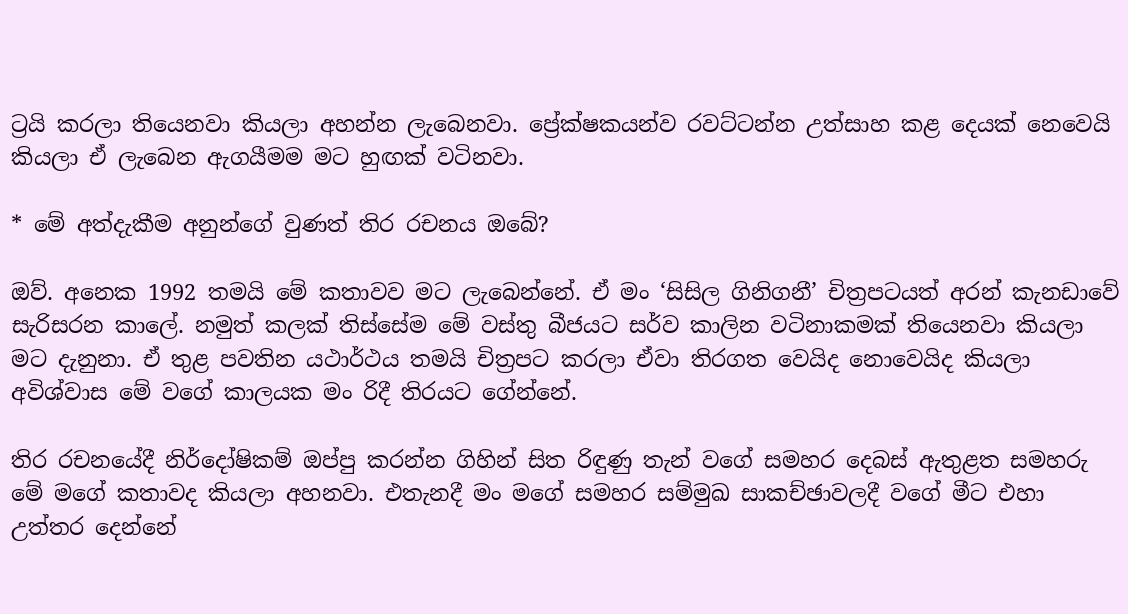ට්‍රයි කරලා තියෙනවා කියලා අහන්න ලැබෙනවා. ප්‍රේක්ෂකයන්ව රවට්ටන්න උත්සාහ කළ දෙයක් නෙවෙයි කියලා ඒ ලැබෙන ඇගයීමම මට හුඟක් වටිනවා.

* මේ අත්දැකීම අනුන්ගේ වුණත් තිර රචනය ඔබේ?

ඔව්. අනෙක 1992 තමයි මේ කතාවව මට ලැබෙන්නේ. ඒ මං ‘සිසිල ගිනිගනී’ චිත්‍රපටයත් අරන් කැනඩාවේ සැරිසරන කාලේ. නමුත් කලක් තිස්සේම මේ වස්තු බීජයට සර්ව කාලින වටිනාකමක් තියෙනවා කියලා මට දැනුනා. ඒ තුළ පවතින යථාර්ථය තමයි චිත්‍රපට කරලා ඒවා තිරගත වෙයිද නොවෙයිද කියලා අවිශ්වාස මේ වගේ කාලයක මං රිදී තිරයට ගේන්නේ.

තිර රචනයේදී නිර්දෝෂිකම් ඔප්පු කරන්න ගිහින් සිත රිඳුණු තැන් වගේ සමහර දෙබස් ඇතුළත සමහරු මේ මගේ කතාවද කියලා අහනවා. එතැනදී මං මගේ සමහර සම්මුඛ සාකච්ඡාවලදී වගේ මීට එහා උත්තර දෙන්නේ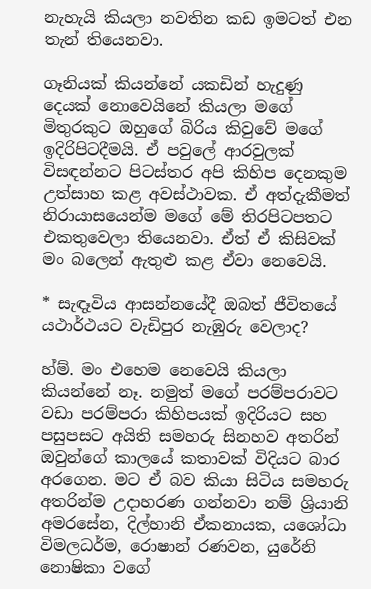නැහැයි කියලා නවතින කඩ ඉමටත් එන තැන් තියෙනවා.

ගෑනියක් කියන්නේ යකඩින් හැදුණු දෙයක් නොවෙයිනේ කියලා මගේ මිතුරකුට ඔහුගේ බිරිය කිවුවේ මගේ ඉදිරිපිටදීමයි. ඒ පවුලේ ආරවුලක් විසඳන්නට පිටස්තර අපි කිහිප දෙනකුම උත්සාහ කළ අවස්ථාවක. ඒ අත්දැකීමත් නිරායාසයෙන්ම මගේ මේ තිරපිටපතට එකතුවෙලා තියෙනවා. ඒත් ඒ කිසිවක් මං බලෙන් ඇතුළු කළ ඒවා නෙවෙයි.

* සැඳෑවිය ආසන්නයේදී ඔබත් ජීවිතයේ යථාර්ථයට වැඩිපුර නැඹුරු වෙලාද?

හ්ම්. මං එහෙම නෙවෙයි කියලා කියන්නේ නෑ. නමුත් මගේ පරම්පරාවට වඩා පරම්පරා කිහිපයක් ඉදිරියට සහ පසුපසට අයිති සමහරු සිනහව අතරින් ඔවුන්ගේ කාලයේ කතාවක් විදියට බාර අ‍රගෙන. මට ඒ බව කියා සිටිය සමහරු අතරින්ම උදාහරණ ගන්නවා නම් ශ්‍රියානි අමරසේන, දිල්හානි ඒකනායක, යශෝධා විමලධර්ම, රොෂාන් රණවන, යුරේනි නොෂිකා වගේ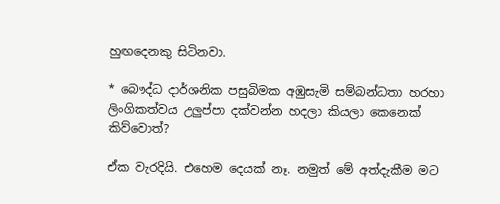හුඟදෙනකු සිටිනවා.

* බෞද්ධ දාර්ශනික පසුබිමක අඹුසැමි සම්බන්ධතා හරහා ලිංගිකත්වය උලුප්පා දක්වන්න හදලා කියලා කෙනෙක් කිව්වොත්?

ඒක වැරදියි. එහෙම දෙයක් නෑ. නමුත් මේ අත්දැකීම මට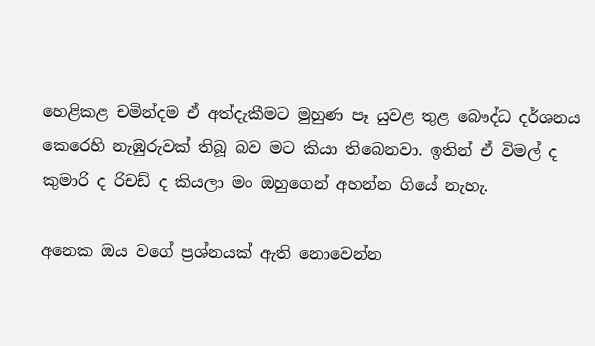හෙළිකළ චමින්දම ඒ අත්දැකීමට මුහුණ පෑ යුවළ තුළ බෞද්ධ දර්ශනය කෙරෙහි නැඹුරුවක් තිබූ බව මට කියා තිබෙනවා. ඉතින් ඒ විමල් ද කුමාරි ද රිචඩ් ද කියලා මං ඔහුගෙන් අහන්න ගියේ නැහැ.

අනෙක ඔය වගේ ප්‍රශ්නයක් ඇති නොවෙන්න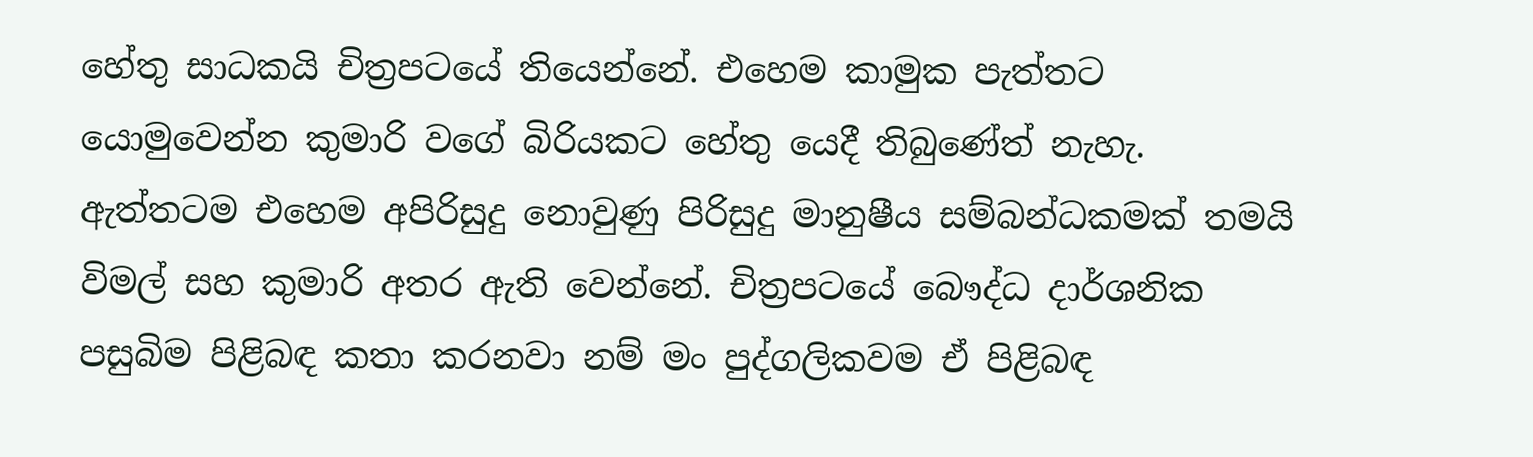හේතු සාධකයි චිත්‍රපටයේ තියෙන්නේ. එහෙම කාමුක පැත්තට යොමුවෙන්න කුමාරි වගේ බිරියකට හේතු යෙදී තිබුණේත් නැහැ. ඇත්තටම එහෙම අපිරිසුදු නොවුණු පිරිසුදු මානුෂීය සම්බන්ධකමක් තමයි විමල් සහ කුමාරි අතර ඇති වෙන්නේ. චිත්‍රපටයේ බෞද්ධ දාර්ශනික පසුබිම පිළිබඳ කතා කරනවා නම් මං පුද්ගලිකවම ඒ පිළිබඳ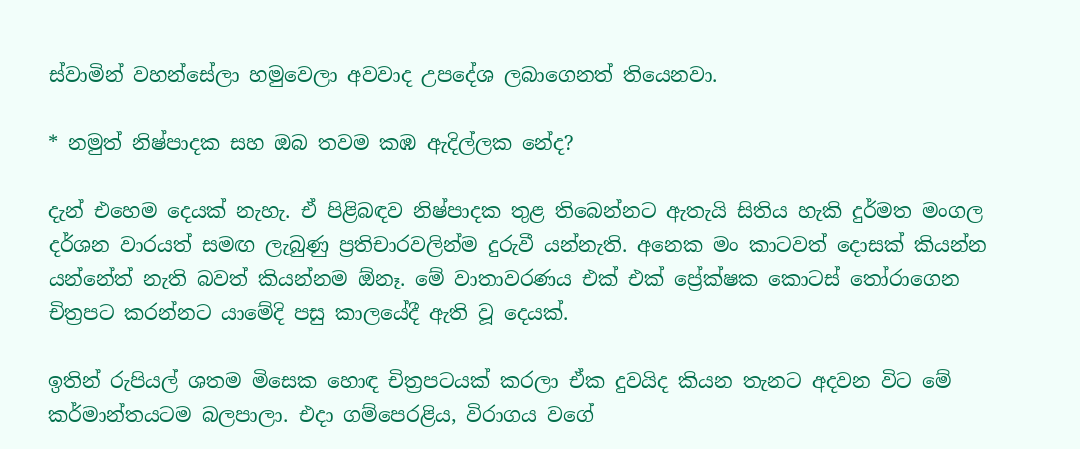ස්වාමින් වහන්සේලා හමුවෙලා අවවාද උපදේශ ලබාගෙනත් තියෙනවා.

* නමුත් නිෂ්පාදක සහ ඔබ තවම කඹ ඇදිල්ලක නේද?

දැන් එහෙම දෙයක් නැහැ. ඒ පිළිබඳව නිෂ්පාදක තුළ තිබෙන්නට ඇතැයි සිතිය හැකි දුර්මත මංගල දර්ශන වාරයත් සමඟ ලැබුණු ප්‍රතිචාරවලින්ම දුරුවී යන්නැති. අනෙක මං කාටවත් දොසක් කියන්න යන්නේත් නැති බවත් කියන්නම ඕනෑ. මේ වාතාවරණය එක් එක් ප්‍රේක්ෂක කොටස් තෝරාගෙන චිත්‍රපට කරන්නට යාමේදි පසු කාලයේදී ඇති වූ දෙයක්.

ඉතින් රුපියල් ශතම මිසෙක හොඳ චිත්‍රපටයක් කරලා ඒක දුවයිද කියන තැනට අදවන විට මේ කර්මාන්තයටම බලපාලා. එදා ගම්පෙරළිය, විරාගය වගේ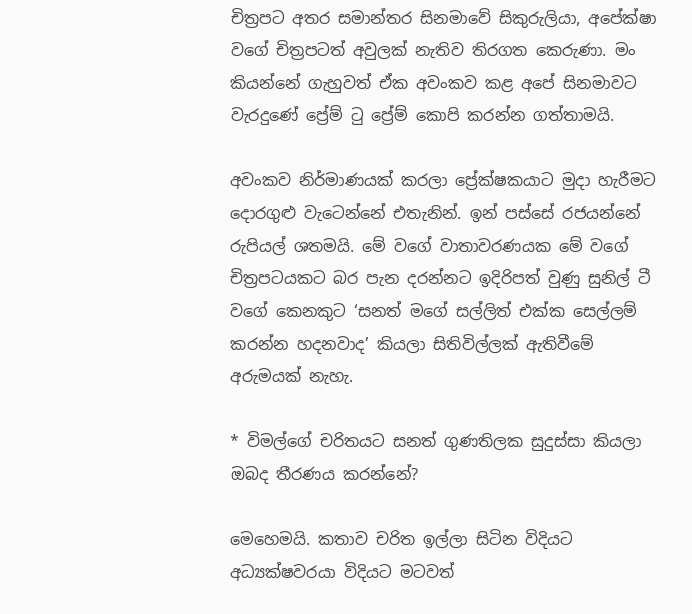චිත්‍රපට අතර සමාන්තර සිනමාවේ සිකුරුලියා, අපේක්ෂා වගේ චිත්‍රපටත් අවුලක් නැතිව තිරගත කෙරුණා. මං කියන්නේ ගැහුවත් ඒක අවංකව කළ අපේ සිනමාවට වැරදුණේ ප්‍රේම් ටු ප්‍රේම් කොපි කරන්න ගත්තාමයි.

අවංකව නිර්මාණයක් කරලා ප්‍රේක්ෂකයාට මුදා හැරීමට දොරගුළු වැටෙන්නේ එතැනින්. ඉන් පස්සේ රජයන්නේ රුපියල් ශතමයි. මේ වගේ වාතාවරණයක මේ වගේ චිත්‍රපටයකට බර පැන දරන්නට ඉදිරිපත් වුණු සුනිල් ටී වගේ කෙනකුට ‘සනත් මගේ සල්ලිත් එක්ක සෙල්ලම් කරන්න හදනවාද’ කියලා සිතිවිල්ලක් ඇතිවීමේ අරුමයක් නැහැ.

* විමල්ගේ චරිතයට සනත් ගුණතිලක සුදුස්සා කියලා ඔබද තීරණය කරන්නේ?

මෙහෙමයි. කතාව චරිත ඉල්ලා සිටින විදියට අධ්‍යක්ෂවරයා විදියට මටවත්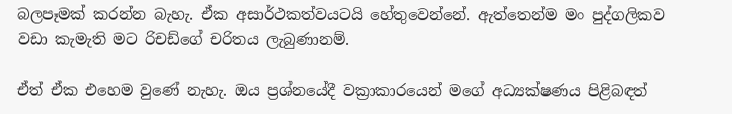බලපෑමක් කරන්න බැහැ. ඒක අසාර්ථකත්වයටයි හේතුවෙන්නේ. ඇත්තෙන්ම මං පුද්ගලිකව වඩා කැමැති මට රිචඩ්ගේ චරිතය ලැබුණානම්.

ඒත් ඒක එහෙම වුණේ නැහැ. ඔය ප්‍රශ්නයේදී වක්‍රාකාරයෙන් මගේ අධ්‍යක්ෂණය පිළිබඳත්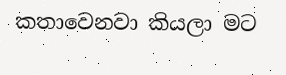කතාවෙනවා කියලා මට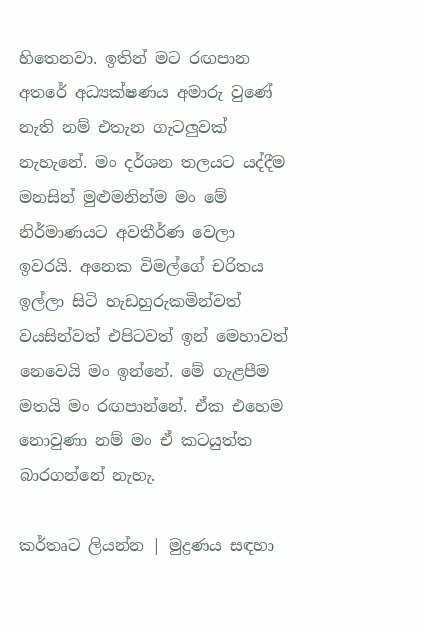හිතෙනවා. ඉතින් මට රඟපාන අතරේ අධ්‍යක්ෂණය අමාරු වුණේ නැති නම් එතැන ගැටලුවක් නැහැනේ. මං දර්ශන තලයට යද්දීම මනසින් මුළුමනින්ම මං මේ නිර්මාණයට අවතීර්ණ වෙලා ඉවරයි. අනෙක විමල්ගේ චරිතය ඉල්ලා සිටි හැඩහුරුකමින්වත් වයසින්වත් එපිටවත් ඉන් මෙහාවත් නෙවෙයි මං ඉන්නේ. මේ ගැළපීම මතයි මං රඟපාන්නේ. ඒක එහෙම නොවුණා නම් මං ඒ කටයුත්ත බාරගන්නේ නැහැ.

කර්තෘට ලියන්න | මුද්‍රණය සඳහා